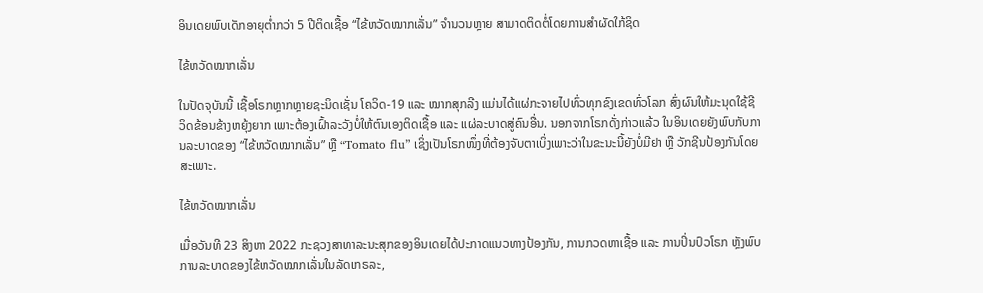ອິນເດຍພົບເດັກອາຍຸຕໍ່າກວ່າ 5 ປີຕິດເຊື້ອ “ໄຂ້ຫວັດໝາກເລັ່ນ” ຈໍານວນຫຼາຍ ສາມາດຕິດຕໍ່ໂດຍການສຳຜັດໃກ້ຊິດ

ໄຂ້ຫວັດໝາກເລັ່ນ

ໃນປັດຈຸບັນນີ້ ເຊື້ອໂຣກຫຼາກຫຼາຍຊະນິດເຊັ່ນ ໂຄວິດ-19 ແລະ ໝາກສຸກລີງ ແມ່ນໄດ້ແຜ່ກະຈາຍໄປທົ່ວທຸກຂົງເຂດທົ່ວໂລກ ສົ່ງຜົນໃຫ້ມະນຸດໃຊ້ຊີວິດຂ້ອນຂ້າງຫຍຸ້ງຍາກ ເພາະຕ້ອງເຝົ້າລະວັງບໍ່ໃຫ້ຕົນເອງຕິດເຊື້ອ ແລະ ແຜ່ລະບາດສູ່ຄົນອື່ນ. ນອກຈາກໂຣກດັ່ງກ່າວແລ້ວ ໃນອິນເດຍຍັງພົບກັບການລະບາດຂອງ “ໄຂ້ຫວັດໝາກເລັ່ນ” ຫຼື “Tomato flu” ເຊິ່ງເປັນໂຣກໜຶ່ງທີ່ຕ້ອງຈັບຕາເບິ່ງເພາະວ່າໃນຂະນະນີ້ຍັງບໍ່ມີຢາ ຫຼື ວັກຊີນປ້ອງກັນໂດຍສະເພາະ.

ໄຂ້ຫວັດໝາກເລັ່ນ

ເມື່ອວັນທີ 23 ສິງຫາ 2022 ກະຊວງສາທາລະນະສຸກຂອງອິນເດຍໄດ້ປະກາດແນວທາງປ້ອງກັນ, ການກວດຫາເຊື້ອ ແລະ ການປິ່ນປົວໂຣກ ຫຼັງພົບການລະບາດຂອງໄຂ້ຫວັດໝາກເລັ່ນໃນລັດເກຣລະ,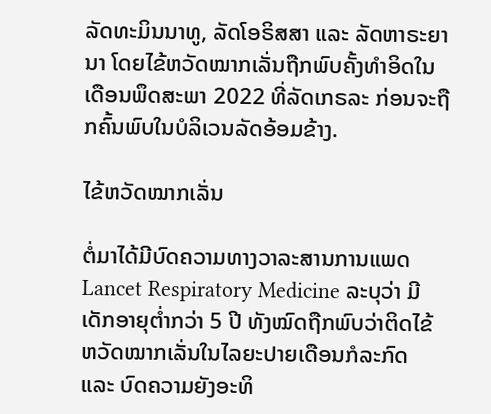ລັດທະມິນນາທູ, ລັດໂອຣິສສາ ແລະ ລັດຫາຣະຍານາ ໂດຍໄຂ້ຫວັດໝາກເລັ່ນຖືກພົບຄັ້ງທໍາອິດໃນເດືອນພຶດສະພາ 2022 ທີ່ລັດເກຣລະ ກ່ອນຈະຖືກຄົ້ນພົບໃນບໍລິເວນລັດອ້ອມຂ້າງ.

ໄຂ້ຫວັດໝາກເລັ່ນ

ຕໍ່ມາໄດ້ມີບົດຄວາມທາງວາລະສານການແພດ Lancet Respiratory Medicine ລະບຸວ່າ ມີເດັກອາຍຸຕໍ່າກວ່າ 5 ປີ ທັງໝົດຖືກພົບວ່າຕິດໄຂ້ຫວັດໝາກເລັ່ນໃນໄລຍະປາຍເດືອນກໍລະກົດ ແລະ ບົດຄວາມຍັງອະທິ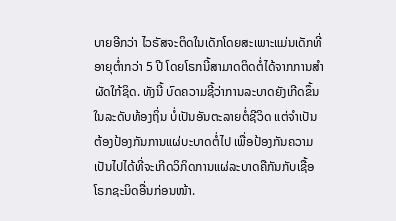ບາຍອີກວ່າ ໄວຣັສຈະຕິດໃນເດັກໂດຍສະເພາະແມ່ນເດັກທີ່ອາຍຸຕໍ່າກວ່າ 5 ປີ ໂດຍໂຣກນີ້ສາມາດຕິດຕໍ່ໄດ້ຈາກການສຳຜັດໃກ້ຊິດ. ທັງນີ້ ບົດຄວາມຊີ້ວ່າການລະບາດຍັງເກີດຂຶ້ນໃນລະດັບທ້ອງຖິ່ນ ບໍ່ເປັນອັນຕະລາຍຕໍ່ຊີວິດ ແຕ່ຈໍາເປັນຕ້ອງປ້ອງກັນການແຜ່ບະບາດຕໍ່ໄປ ເພື່ອປ້ອງກັນຄວາມເປັນໄປໄດ້ທີ່ຈະເກີດວິກິດການແຜ່ລະບາດຄືກັນກັບເຊື້ອໂຣກຊະນິດອື່ນກ່ອນໜ້າ.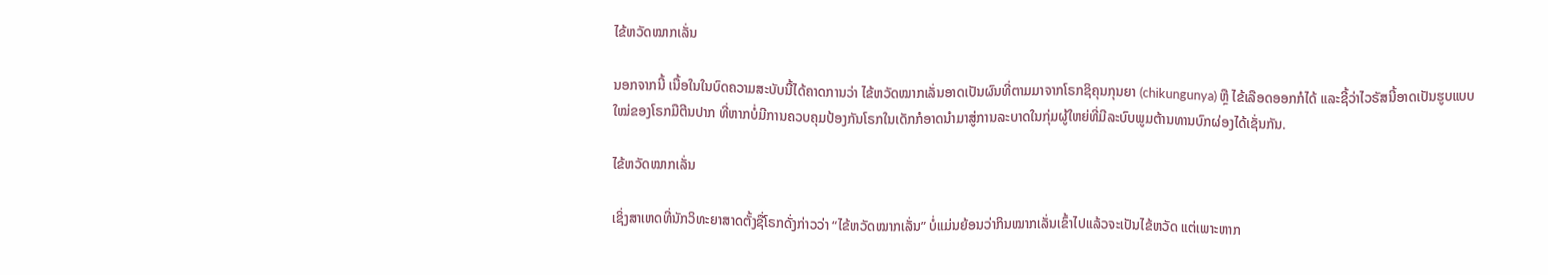ໄຂ້ຫວັດໝາກເລັ່ນ

ນອກຈາກນີ້ ເນື້ອໃນໃນບົດຄວາມສະບັບນີ້ໄດ້ຄາດການວ່າ ໄຂ້ຫວັດໝາກເລັ່ນອາດເປັນຜົນທີ່ຕາມມາຈາກໂຣກຊິຄຸນກຸນຍາ (chikungunya) ຫຼື ໄຂ້ເລືອດອອກກໍໄດ້ ແລະຊີ້ວ່າໄວຣັສນີ້ອາດເປັນຮູບແບບໃໝ່ຂອງໂຣກມືຕີນປາກ ທີ່ຫາກບໍ່ມີການຄວບຄຸມປ້ອງກັນໂຣກໃນເດັກກໍອາດນຳມາສູ່ການລະບາດໃນກຸ່ມຜູ້ໃຫຍ່ທີ່ມີລະບົບພູມຕ້ານທານບົກຜ່ອງໄດ້ເຊັ່ນກັນ.

ໄຂ້ຫວັດໝາກເລັ່ນ

ເຊິ່ງສາເຫດທີ່ນັກວິທະຍາສາດຕັ້ງຊື່ໂຣກດັ່ງກ່າວວ່າ “ໄຂ້ຫວັດໝາກເລັ່ນ” ບໍ່ແມ່ນຍ້ອນວ່າກິນໝາກເລັ່ນເຂົ້າໄປແລ້ວຈະເປັນໄຂ້ຫວັດ ແຕ່ເພາະຫາກ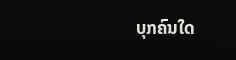ບຸກຄົນໃດ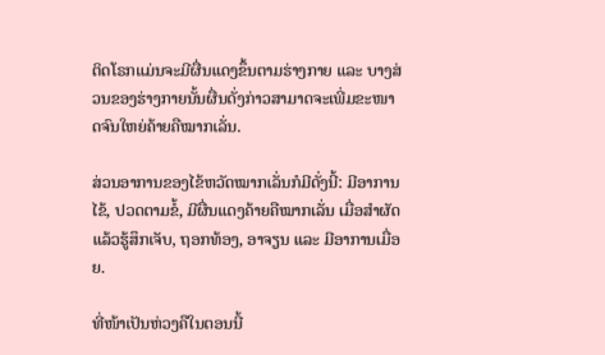ຕິດໂຣກແມ່ນຈະມີຜື່ນແດງຂຶ້ນຕາມຮ່າງກາຍ ແລະ ບາງສ່ວນຂອງຮ່າງກາຍນັ້ນຜື່ນດັ່ງກ່າວສາມາດຈະເພີ່ມຂະໜາດຈົນໃຫຍ່ຄ້າຍຄືໝາກເລັ່ນ.

ສ່ວນອາການຂອງໄຂ້ຫວັດໝາກເລັ່ນກໍມີດັ່ງນີ້: ມີອາການໄຂ້, ປວດຕາມຂໍ້, ມີຜື່ນແດງຄ້າຍຄືໝາກເລັ່ນ ເມື່ອສຳຜັດແລ້ວຮູ້ສຶກເຈັບ, ຖອກທ້ອງ, ອາຈຽນ ແລະ ມີອາການເມື່ອຍ.

ທີ່ໜ້າເປັນຫ່ວງຄືໃນຕອນນີ້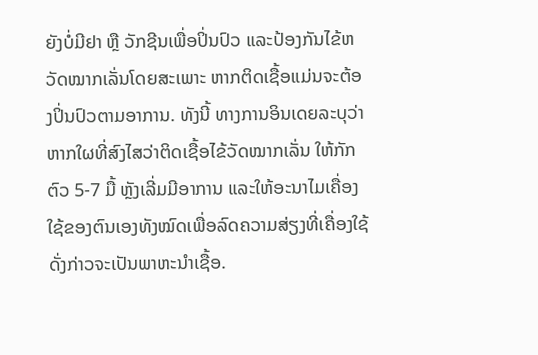ຍັງບໍ່ມີຢາ ຫຼື ວັກຊີນເພື່ອປິ່ນປົວ ແລະປ້ອງກັນໄຂ້ຫວັດໝາກເລັ່ນໂດຍສະເພາະ ຫາກຕິດເຊື້ອແມ່ນຈະຕ້ອງປິ່ນປົວຕາມອາການ. ທັງນີ້ ທາງການອິນເດຍລະບຸວ່າ ຫາກໃຜທີ່ສົງໄສວ່າຕິດເຊື້ອໄຂ້ວັດໝາກເລັ່ນ ໃຫ້ກັກຕົວ 5-7 ມື້ ຫຼັງເລີ່ມມີອາການ ແລະໃຫ້ອະນາໄມເຄື່ອງໃຊ້ຂອງຕົນເອງທັງໝົດເພື່ອລົດຄວາມສ່ຽງທີ່ເຄື່ອງໃຊ້ດັ່ງກ່າວຈະເປັນພາຫະນໍາເຊື້ອ.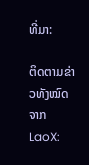ທີ່ມາ:

ຕິດຕາມຂ່າວທັງໝົດຈາກ LaoX: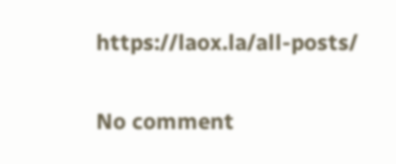https://laox.la/all-posts/

No comment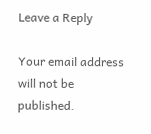Leave a Reply

Your email address will not be published.